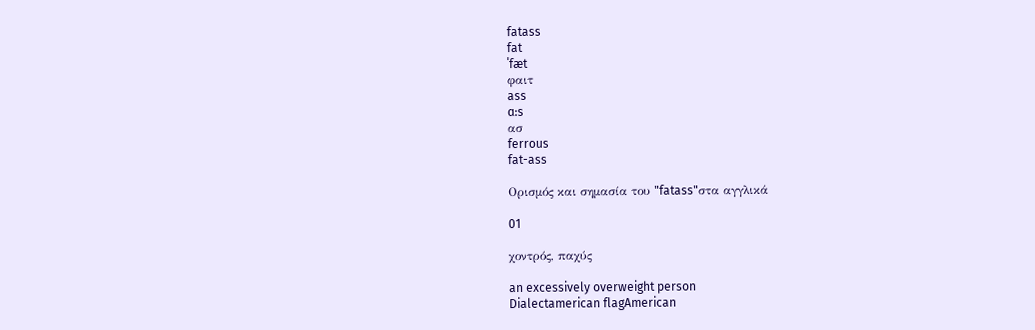fatass
fat
ˈfæt
φαιτ
ass
ɑ:s
ασ
ferrous
fat-ass

Ορισμός και σημασία του "fatass"στα αγγλικά

01

χοντρός, παχύς

an excessively overweight person
Dialectamerican flagAmerican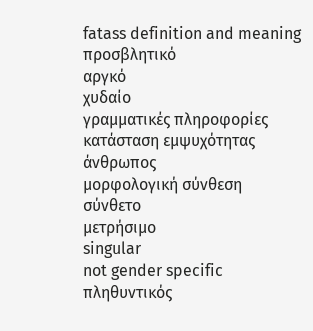fatass definition and meaning
προσβλητικό
αργκό
χυδαίο
γραμματικές πληροφορίες
κατάσταση εμψυχότητας
άνθρωπος
μορφολογική σύνθεση
σύνθετο
μετρήσιμο
singular
not gender specific
πληθυντικός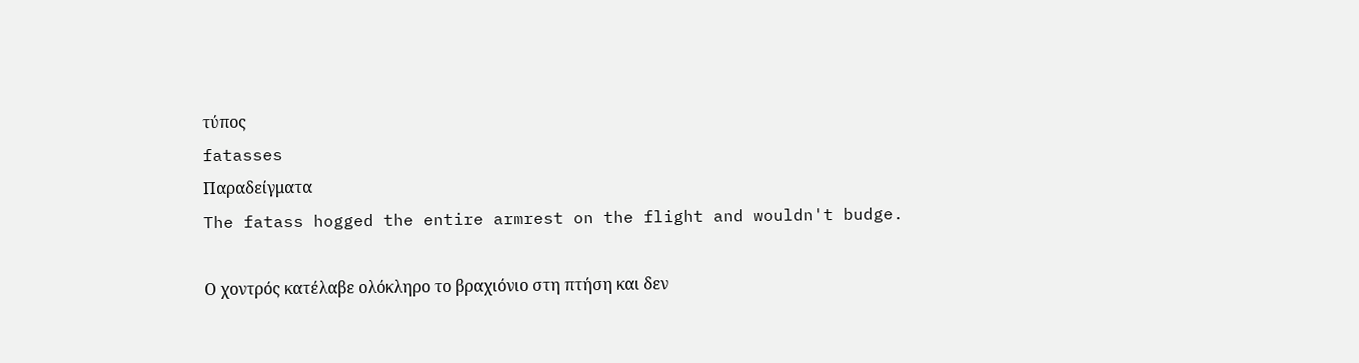τύπος
fatasses
Παραδείγματα
The fatass hogged the entire armrest on the flight and wouldn't budge.

Ο χοντρός κατέλαβε ολόκληρο το βραχιόνιο στη πτήση και δεν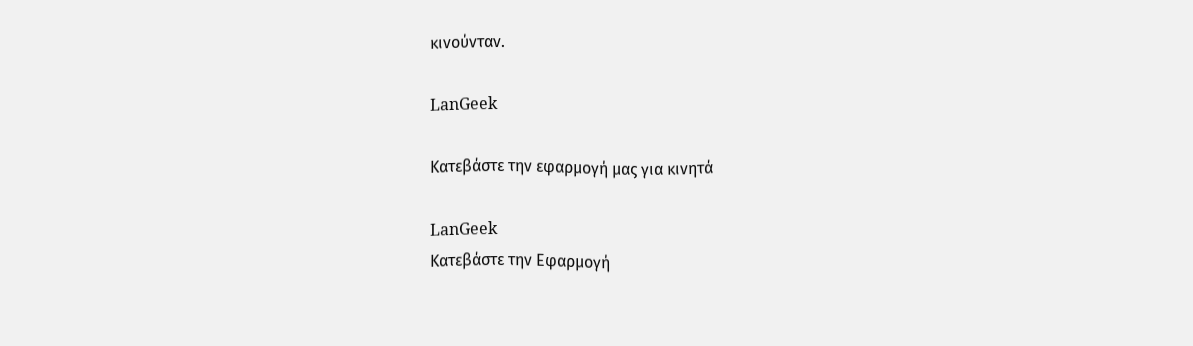κινούνταν.

LanGeek

Κατεβάστε την εφαρμογή μας για κινητά

LanGeek
Κατεβάστε την Εφαρμογή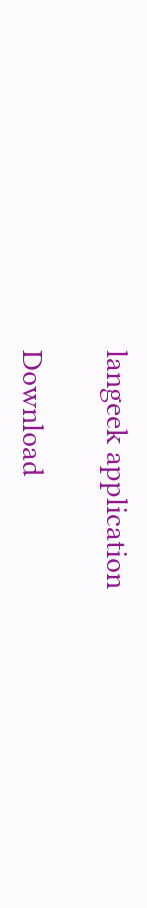langeek application

Download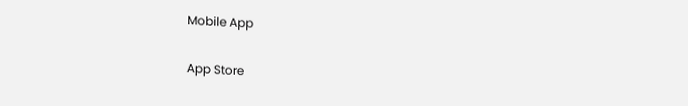Mobile App

App Store